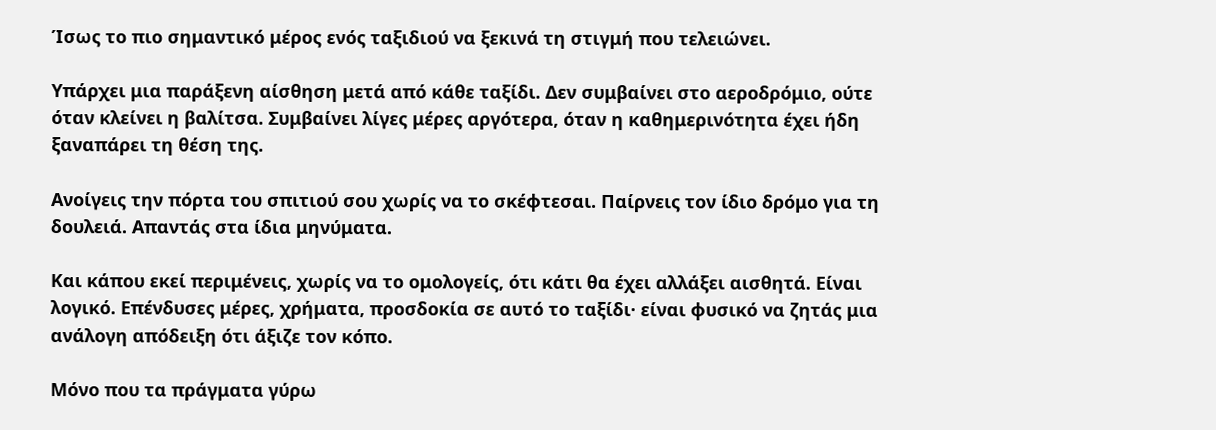Ίσως το πιο σημαντικό μέρος ενός ταξιδιού να ξεκινά τη στιγμή που τελειώνει.

Υπάρχει μια παράξενη αίσθηση μετά από κάθε ταξίδι. Δεν συμβαίνει στο αεροδρόμιο, ούτε όταν κλείνει η βαλίτσα. Συμβαίνει λίγες μέρες αργότερα, όταν η καθημερινότητα έχει ήδη ξαναπάρει τη θέση της.

Ανοίγεις την πόρτα του σπιτιού σου χωρίς να το σκέφτεσαι. Παίρνεις τον ίδιο δρόμο για τη δουλειά. Απαντάς στα ίδια μηνύματα.

Και κάπου εκεί περιμένεις, χωρίς να το ομολογείς, ότι κάτι θα έχει αλλάξει αισθητά. Είναι λογικό. Επένδυσες μέρες, χρήματα, προσδοκία σε αυτό το ταξίδι· είναι φυσικό να ζητάς μια ανάλογη απόδειξη ότι άξιζε τον κόπο.

Μόνο που τα πράγματα γύρω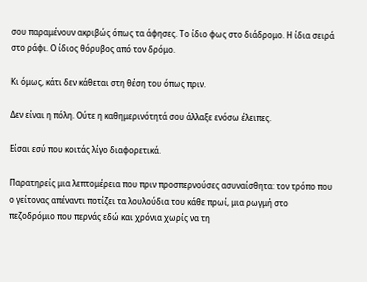σου παραμένουν ακριβώς όπως τα άφησες. Το ίδιο φως στο διάδρομο. Η ίδια σειρά στο ράφι. Ο ίδιος θόρυβος από τον δρόμο.

Κι όμως, κάτι δεν κάθεται στη θέση του όπως πριν.

Δεν είναι η πόλη. Ούτε η καθημερινότητά σου άλλαξε ενόσω έλειπες.

Είσαι εσύ που κοιτάς λίγο διαφορετικά.

Παρατηρείς μια λεπτομέρεια που πριν προσπερνούσες ασυναίσθητα: τον τρόπο που ο γείτονας απέναντι ποτίζει τα λουλούδια του κάθε πρωί, μια ρωγμή στο πεζοδρόμιο που περνάς εδώ και χρόνια χωρίς να τη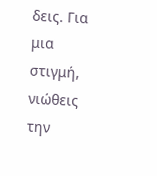δεις. Για μια στιγμή, νιώθεις την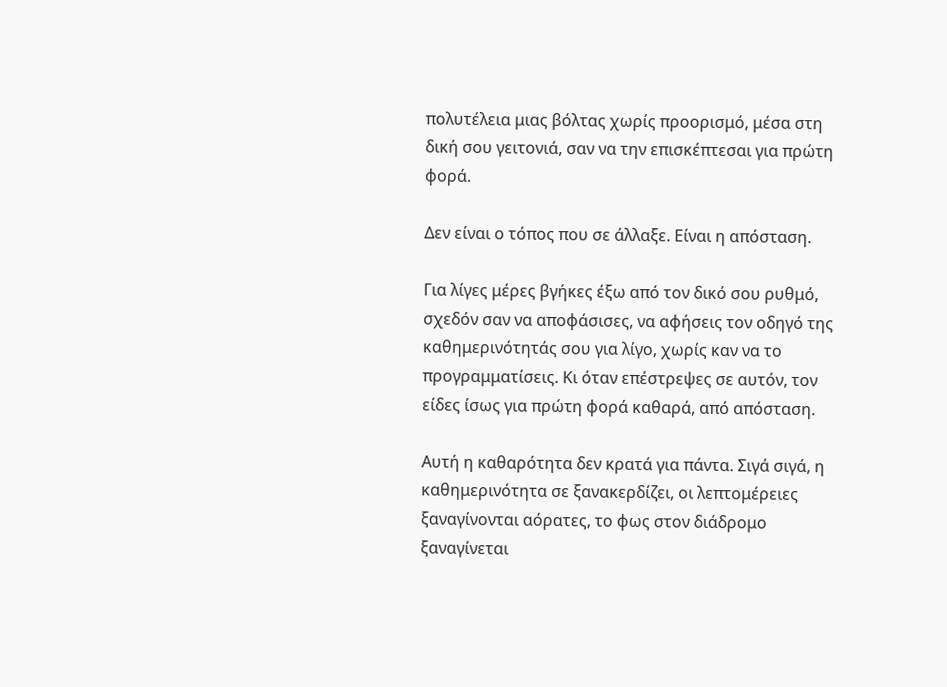πολυτέλεια μιας βόλτας χωρίς προορισμό, μέσα στη δική σου γειτονιά, σαν να την επισκέπτεσαι για πρώτη φορά.

Δεν είναι ο τόπος που σε άλλαξε. Είναι η απόσταση.

Για λίγες μέρες βγήκες έξω από τον δικό σου ρυθμό, σχεδόν σαν να αποφάσισες, να αφήσεις τον οδηγό της καθημερινότητάς σου για λίγο, χωρίς καν να το προγραμματίσεις. Κι όταν επέστρεψες σε αυτόν, τον είδες ίσως για πρώτη φορά καθαρά, από απόσταση.

Αυτή η καθαρότητα δεν κρατά για πάντα. Σιγά σιγά, η καθημερινότητα σε ξανακερδίζει, οι λεπτομέρειες ξαναγίνονται αόρατες, το φως στον διάδρομο ξαναγίνεται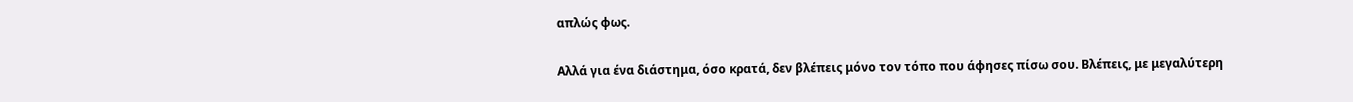απλώς φως.

Αλλά για ένα διάστημα, όσο κρατά, δεν βλέπεις μόνο τον τόπο που άφησες πίσω σου. Βλέπεις, με μεγαλύτερη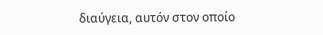διαύγεια, αυτόν στον οποίο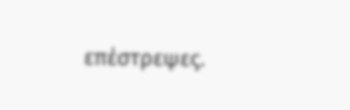επέστρεψες.